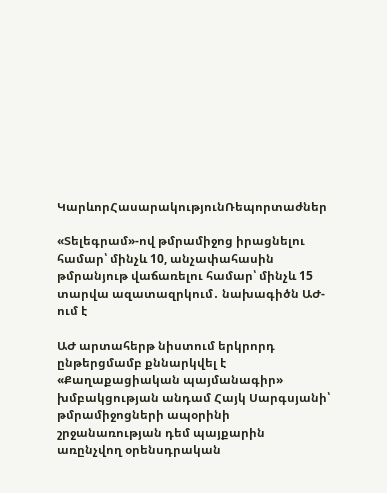ԿարևորՀասարակությունՌեպորտաժներ

«Տելեգրամ»-ով թմրամիջոց իրացնելու համար՝ մինչև 10, անչափահասին թմրանյութ վաճառելու համար՝ մինչև 15 տարվա ազատազրկում․ նախագիծն ԱԺ-ում է

ԱԺ արտահերթ նիստում երկրորդ ընթերցմամբ քննարկվել է «Քաղաքացիական պայմանագիր» խմբակցության անդամ Հայկ Սարգսյանի՝ թմրամիջոցների ապօրինի շրջանառության դեմ պայքարին առընչվող օրենսդրական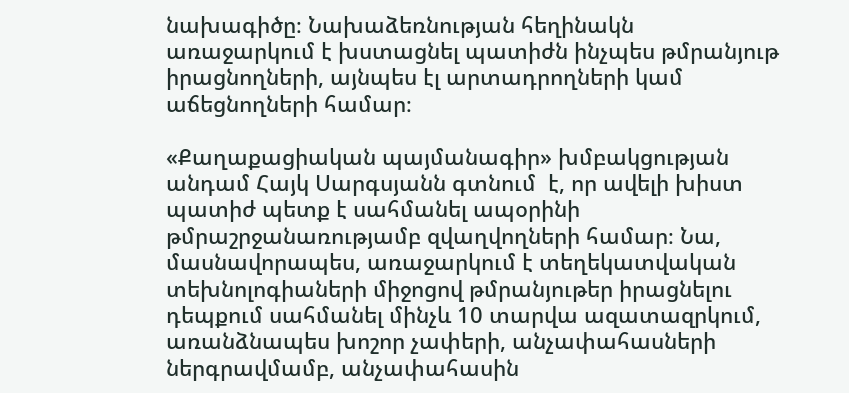նախագիծը։ Նախաձեռնության հեղինակն առաջարկում է խստացնել պատիժն ինչպես թմրանյութ իրացնողների, այնպես էլ արտադրողների կամ աճեցնողների համար։

«Քաղաքացիական պայմանագիր» խմբակցության անդամ Հայկ Սարգսյանն գտնում  է, որ ավելի խիստ պատիժ պետք է սահմանել ապօրինի թմրաշրջանառությամբ զվաղվողների համար։ Նա, մասնավորապես, առաջարկում է տեղեկատվական տեխնոլոգիաների միջոցով թմրանյութեր իրացնելու դեպքում սահմանել մինչև 10 տարվա ազատազրկում, առանձնապես խոշոր չափերի, անչափահասների ներգրավմամբ, անչափահասին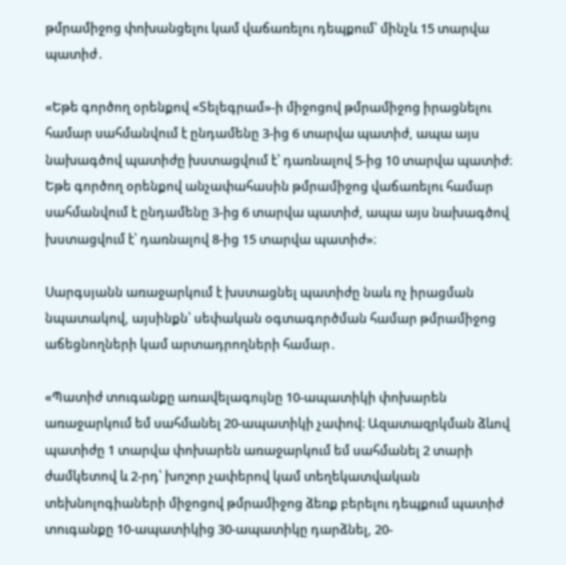թմրամիջոց փոխանցելու կամ վաճառելու դեպքում՝ մինչև 15 տարվա պատիժ․

«Եթե գործող օրենքով «Տելեգրամ»-ի միջոցով թմրամիջոց իրացնելու համար սահմանվում է ընդամենը 3-ից 6 տարվա պատիժ, ապա այս նախագծով պատիժը խստացվում է՝ դառնալով 5-ից 10 տարվա պատիժ։ Եթե գործող օրենքով անչափահասին թմրամիջոց վաճառելու համար սահմանվում է ընդամենը 3-ից 6 տարվա պատիժ, ապա այս նախագծով խստացվում է՝ դառնալով 8-ից 15 տարվա պատիժ»։

Սարգսյանն առաջարկում է խստացնել պատիժը նաև ոչ իրացման նպատակով, այսինքն՝ սեփական օգտագործման համար թմրամիջոց աճեցնողների կամ արտադրողների համար․

«Պատիժ տուգանքը առավելագույնը 10-ապատիկի փոխարեն առաջարկում եմ սահմանել 20-ապատիկի չափով։ Ազատազրկման ձևով պատիժը 1 տարվա փոխարեն առաջարկում եմ սահմանել 2 տարի ժամկետով և 2-րդ՝ խոշոր չափերով կամ տեղեկատվական տեխնոլոգիաների միջոցով թմրամիջոց ձեռք բերելու դեպքում պատիժ տուգանքը 10-ապատիկից 30-ապատիկը դարձնել, 20-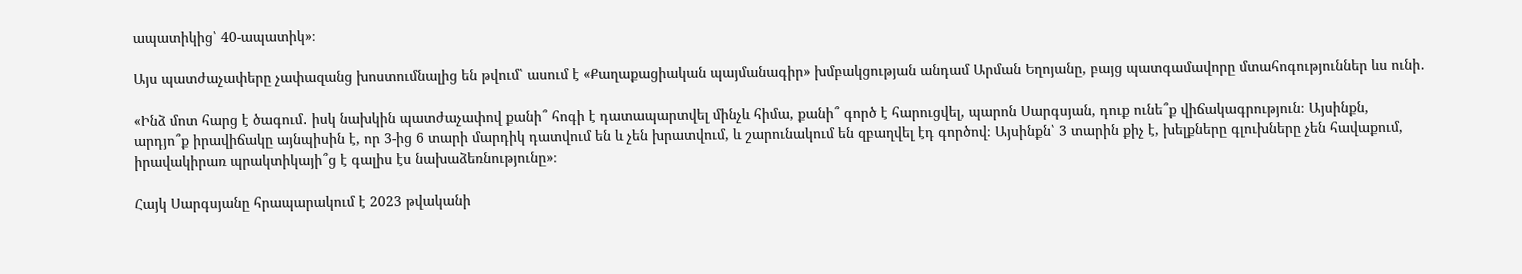ապատիկից՝ 40-ապատիկ»։

Այս պատժաչափերը չափազանց խոստումնալից են թվում՝ ասում է «Քաղաքացիական պայմանագիր» խմբակցության անդամ Արման Եղոյանը, բայց պատգամավորը մտահոգություններ ևս ունի․

«Ինձ մոտ հարց է ծագում․ իսկ նախկին պատժաչափով քանի՞ հոգի է դատապարտվել մինչև հիմա, քանի՞ գործ է հարուցվել, պարոն Սարգսյան, դուք ունե՞ք վիճակագրություն։ Այսինքն, արդյո՞ք իրավիճակը այնպիսին է, որ 3-ից 6 տարի մարդիկ դատվում են և չեն խրատվում, և շարունակում են զբաղվել էդ գործով։ Այսինքն՝ 3 տարին քիչ է, խելքները գլուխները չեն հավաքում, իրավակիրառ պրակտիկայի՞ց է գալիս էս նախաձեռնությունը»։

Հայկ Սարգսյանը հրապարակում է 2023 թվականի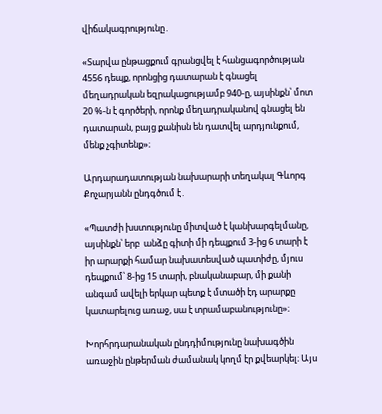վիճակագրությունը․

«Տարվա ընթացքում գրանցվել է հանցագործության 4556 դեպք, որոնցից դատարան է գնացել մեղադրական եզրակացությամբ 940-ը, այսինքն՝ մոտ 20 %-ն է գործերի, որոնք մեղադրականով գնացել են դատարան, բայց քանիսն են դատվել արդյունքում, մենք չգիտենք»։

Արդարադատության նախարարի տեղակալ Գևորգ Քոչարյանն ընդգծում է․

«Պատժի խստությունը միտված է կանխարգելմանը, այսինքն՝ երբ  անձը գիտի մի դեպքում 3-ից 6 տարի է իր արարքի համար նախատեսված պատիժը, մյուս դեպքում՝ 8-ից 15 տարի, բնականաբար, մի քանի անգամ ավելի երկար պետք է մտածի էդ արարքը կատարելուց առաջ, սա է տրամաբանությունը»։

Խորհրդարանական ընդդիմությունը նախագծին առաջին ընթերման ժամանակ կողմ էր քվեարկել։ Այս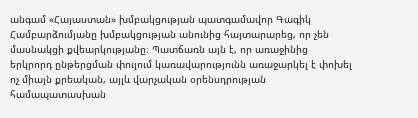անգամ «Հայաստան» խմբակցության պատգամավոր Գագիկ Համբարձումյանը խմբակցության անունից հայտարարեց, որ չեն մասնակցի քվեարկությանը։ Պատճառն այն է, որ առաջինից երկրորդ ընթերցման փուլում կառավարությունն առաջարկել է փոխել ոչ միայն քրեական, այլև վարչական օրենսդրության համապատասխան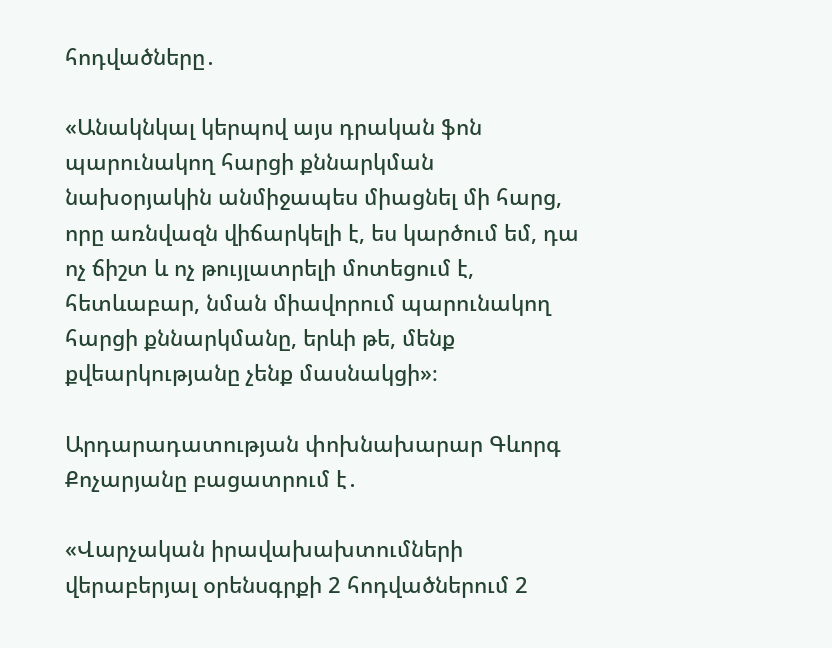հոդվածները․

«Անակնկալ կերպով այս դրական ֆոն պարունակող հարցի քննարկման նախօրյակին անմիջապես միացնել մի հարց, որը առնվազն վիճարկելի է, ես կարծում եմ, դա ոչ ճիշտ և ոչ թույլատրելի մոտեցում է, հետևաբար, նման միավորում պարունակող հարցի քննարկմանը, երևի թե, մենք քվեարկությանը չենք մասնակցի»։

Արդարադատության փոխնախարար Գևորգ Քոչարյանը բացատրում է․

«Վարչական իրավախախտումների վերաբերյալ օրենսգրքի 2 հոդվածներում 2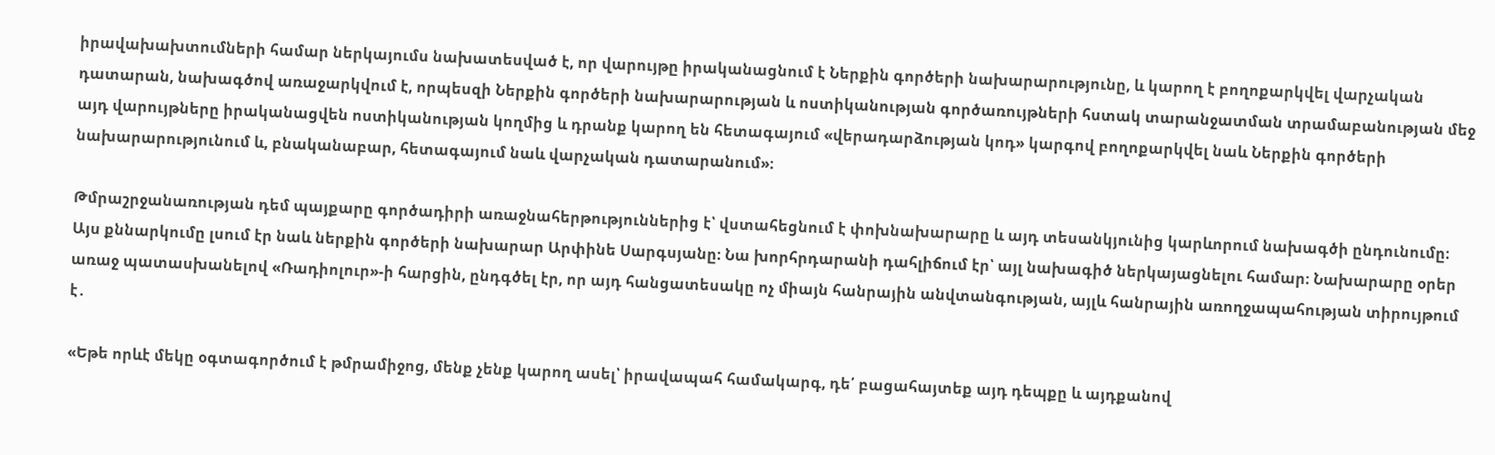իրավախախտումների համար ներկայումս նախատեսված է, որ վարույթը իրականացնում է Ներքին գործերի նախարարությունը, և կարող է բողոքարկվել վարչական դատարան, նախագծով առաջարկվում է, որպեսզի Ներքին գործերի նախարարության և ոստիկանության գործառույթների հստակ տարանջատման տրամաբանության մեջ այդ վարույթները իրականացվեն ոստիկանության կողմից և դրանք կարող են հետագայում «վերադարձության կոդ» կարգով բողոքարկվել նաև Ներքին գործերի նախարարությունում և, բնականաբար, հետագայում նաև վարչական դատարանում»։

Թմրաշրջանառության դեմ պայքարը գործադիրի առաջնահերթություններից է՝ վստահեցնում է փոխնախարարը և այդ տեսանկյունից կարևորում նախագծի ընդունումը։ Այս քննարկումը լսում էր նաև ներքին գործերի նախարար Արփինե Սարգսյանը։ Նա խորհրդարանի դահլիճում էր՝ այլ նախագիծ ներկայացնելու համար։ Նախարարը օրեր առաջ պատասխանելով «Ռադիոլուր»-ի հարցին, ընդգծել էր, որ այդ հանցատեսակը ոչ միայն հանրային անվտանգության, այլև հանրային առողջապահության տիրույթում է․

«Եթե որևէ մեկը օգտագործում է թմրամիջոց, մենք չենք կարող ասել՝ իրավապահ համակարգ, դե՛ բացահայտեք այդ դեպքը և այդքանով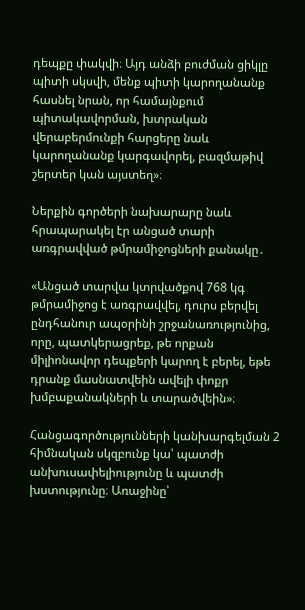դեպքը փակվի։ Այդ անձի բուժման ցիկլը պիտի սկսվի, մենք պիտի կարողանանք հասնել նրան, որ համայնքում պիտակավորման, խտրական վերաբերմունքի հարցերը նաև կարողանանք կարգավորել, բազմաթիվ շերտեր կան այստեղ»։

Ներքին գործերի նախարարը նաև հրապարակել էր անցած տարի առգրավված թմրամիջոցների քանակը․

«Անցած տարվա կտրվածքով 768 կգ թմրամիջոց է առգրավվել, դուրս բերվել ընդհանուր ապօրինի շրջանառությունից, որը, պատկերացրեք, թե որքան միլիոնավոր դեպքերի կարող է բերել, եթե դրանք մասնատվեին ավելի փոքր խմբաքանակների և տարածվեին»։

Հանցագործությունների կանխարգելման 2 հիմնական սկզբունք կա՝ պատժի անխուսափելիությունը և պատժի խստությունը։ Առաջինը՝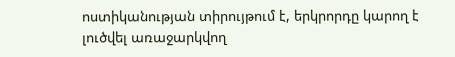ոստիկանության տիրույթում է, երկրորդը կարող է լուծվել առաջարկվող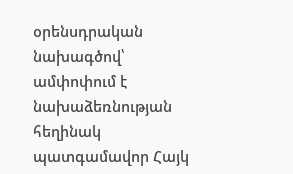օրենսդրական նախագծով՝ ամփոփում է նախաձեռնության հեղինակ պատգամավոր Հայկ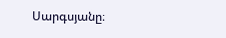Սարգսյանը։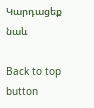Կարդացեք նաև

Back to top button